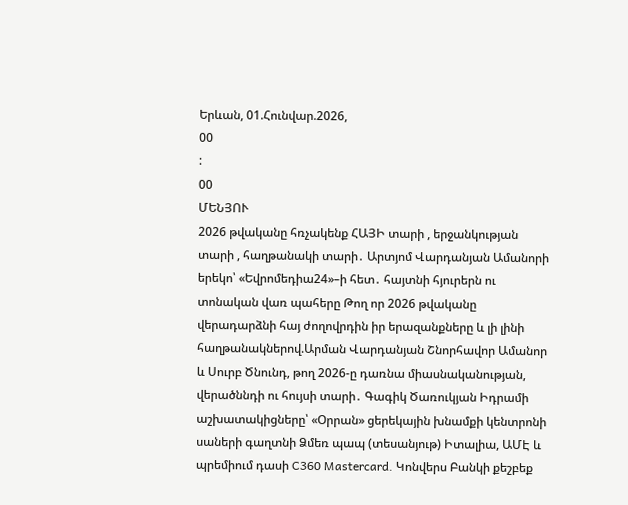Երևան, 01.Հունվար.2026,
00
:
00
ՄԵՆՅՈՒ
2026 թվականը հռչակենք ՀԱՅԻ տարի , երջանկության տարի , հաղթանակի տարի․ Արտյոմ Վարդանյան Ամանորի երեկո՝ «Եվրոմեդիա24»–ի հետ․ հայտնի հյուրերն ու տոնական վառ պահերը Թող որ 2026 թվականը վերադարձնի հայ ժողովրդին իր երազանքները և լի լինի հաղթանակներով.Արման Վարդանյան Շնորհավոր Ամանոր և Սուրբ Ծնունդ, թող 2026-ը դառնա միասնականության, վերածննդի ու հույսի տարի․ Գագիկ Ծառուկյան Իդրամի աշխատակիցները՝ «Օրրան» ցերեկային խնամքի կենտրոնի սաների գաղտնի Ձմեռ պապ (տեսանյութ) Իտալիա, ԱՄԷ և պրեմիում դասի C360 Mastercard. Կոնվերս Բանկի քեշբեք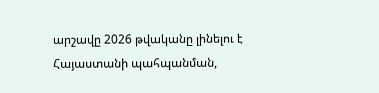արշավը 2026 թվականը լինելու է Հայաստանի պահպանման,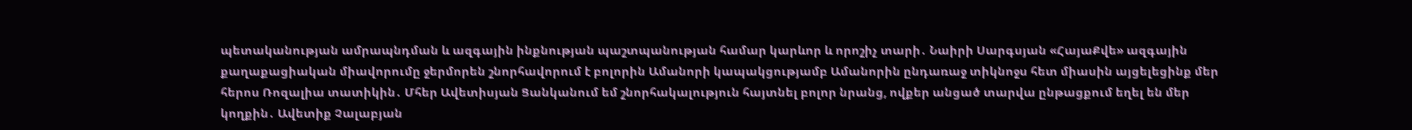պետականության ամրապնդման և ազգային ինքնության պաշտպանության համար կարևոր և որոշիչ տարի․ Նաիրի Սարգսյան «ՀայաՔվե» ազգային քաղաքացիական միավորումը ջերմորեն շնորհավորում է բոլորին Ամանորի կապակցությամբ Ամանորին ընդառաջ տիկնոջս հետ միասին այցելեցինք մեր հերոս Ռոզալիա տատիկին․ Մհեր Ավետիսյան Ցանկանում եմ շնորհակալություն հայտնել բոլոր նրանց, ովքեր անցած տարվա ընթացքում եղել են մեր կողքին․ Ավետիք Չալաբյան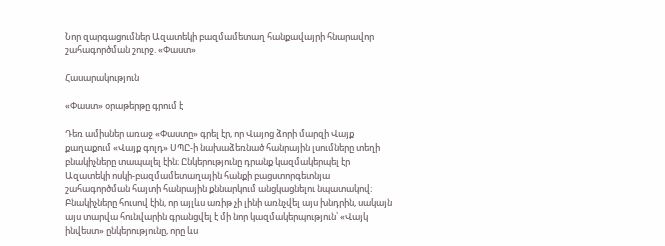Նոր զարգացումներ Ազատեկի բազմամետաղ հանքավայրի հնարավոր շահագործման շուրջ. «Փաստ»

Հասարակություն

«Փաստ» օրաթերթը գրում է

Դեռ ամիսներ առաջ «Փաստը» գրել էր, որ Վայոց ձորի մարզի Վայք քաղաքում «Վայք գոլդ» ՍՊԸ-ի նախաձեռնած հանրային լսումները տեղի բնակիչները տապալել էին։ Ընկերությունը դրանք կազմակերպել էր Ազատեկի ոսկի-բազմամետաղային հանքի բացստորգետնյա շահագործման հայտի հանրային քննարկում անցկացնելու նպատակով։ Բնակիչները հուսով էին, որ այլևս առիթ չի լինի առնչվել այս խնդրին, սակայն այս տարվա հունվարին գրանցվել է մի նոր կազմակերպություն՝ «Վայկ ինվեստ» ընկերությունը, որը ևս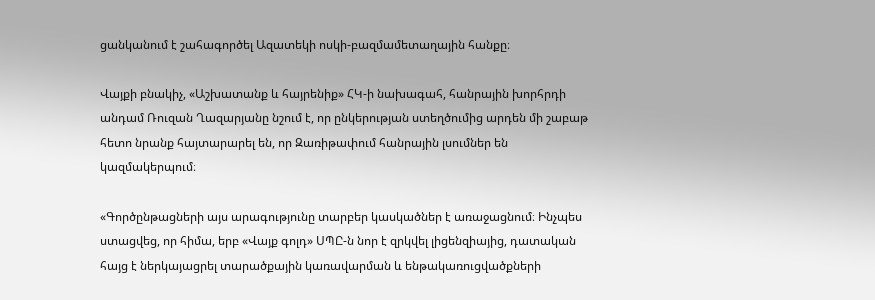ցանկանում է շահագործել Ազատեկի ոսկի-բազմամետաղային հանքը։

Վայքի բնակիչ, «Աշխատանք և հայրենիք» ՀԿ-ի նախագահ, հանրային խորհրդի անդամ Ռուզան Ղազարյանը նշում է, որ ընկերության ստեղծումից արդեն մի շաբաթ հետո նրանք հայտարարել են, որ Զառիթափում հանրային լսումներ են կազմակերպում։

«Գործընթացների այս արագությունը տարբեր կասկածներ է առաջացնում։ Ինչպես ստացվեց, որ հիմա, երբ «Վայք գոլդ» ՍՊԸ-ն նոր է զրկվել լիցենզիայից, դատական հայց է ներկայացրել տարածքային կառավարման և ենթակառուցվածքների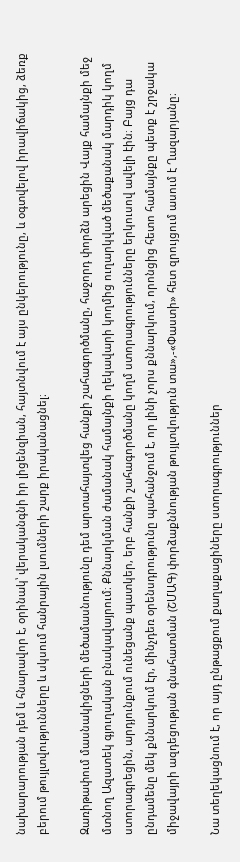նախարարության դեմ և հնարավոր է, օրինակ՝ վերականգնի իր լիցենզիան, հայտնվում է այս ընկերությունը, և օգտվելով իրավիճակից, ձեռք բերում թույլտվությունները և սկսում հանրային լսումների շարք իրականացնել։

Զառիթափում մասնակիցների մեծամասնությունը դեմ արտահայտվեց հանքի շահագործմանը, հաջորդ փորձն արեցին Վայք համայնքի մեջ մտնող Ազատեկ գյուղական բնակավայրում։ Քննարկման ժամանակ համայնքի ղեկավարի կողմից ուղարկված մեծաքանակ մարդիկ կողմ ստորագրեցին, արդյունքում ունեցանք պատկեր, երբ հանքի շահագործմանը կողմ ստորագրությունները երկուսով ավելի էին։ Բայց դա ընդամենը մեկ քննարկում էր, մինչդեռ օրենսդրությունը պահանջում է, որ լինի չորս քննարկում, որոնցից հետո համայնքը պետք է շրջակա միջավայրի ազդեցության գնահատման (ՇՄԱԳ) փորձաքննության թույլտվություն տա»,-«Փաստի» հետ զրույցում ասում է Ղազարյանը։

Նա տեղեկացնում է, որ այդ ընթացքում քաղաքացիները ստորագրություններ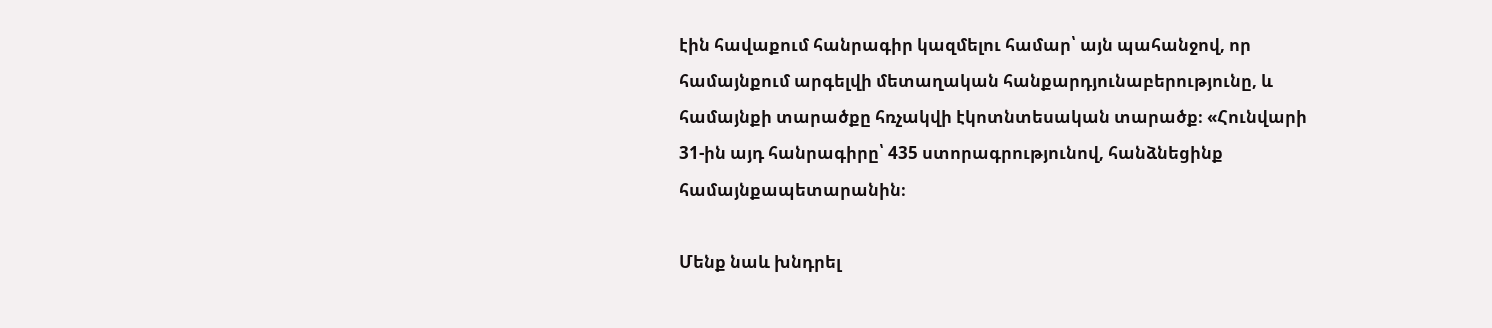էին հավաքում հանրագիր կազմելու համար՝ այն պահանջով, որ համայնքում արգելվի մետաղական հանքարդյունաբերությունը, և համայնքի տարածքը հռչակվի էկոտնտեսական տարածք։ «Հունվարի 31-ին այդ հանրագիրը՝ 435 ստորագրությունով, հանձնեցինք համայնքապետարանին։

Մենք նաև խնդրել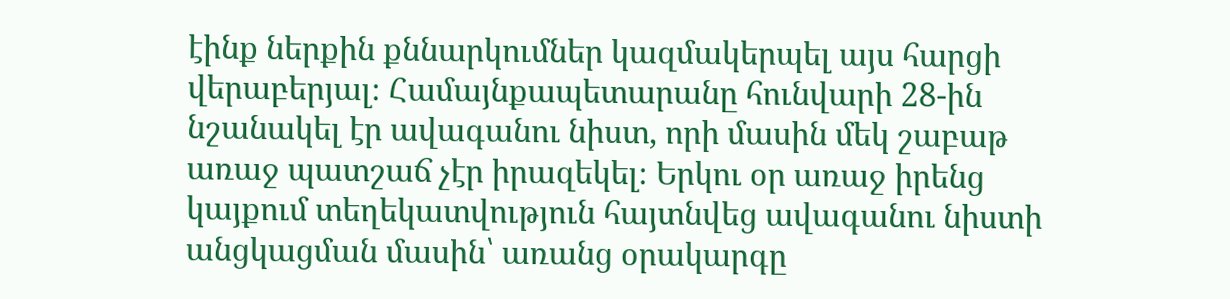էինք ներքին քննարկումներ կազմակերպել այս հարցի վերաբերյալ։ Համայնքապետարանը հունվարի 28-ին նշանակել էր ավագանու նիստ, որի մասին մեկ շաբաթ առաջ պատշաճ չէր իրազեկել։ Երկու օր առաջ իրենց կայքում տեղեկատվություն հայտնվեց ավագանու նիստի անցկացման մասին՝ առանց օրակարգը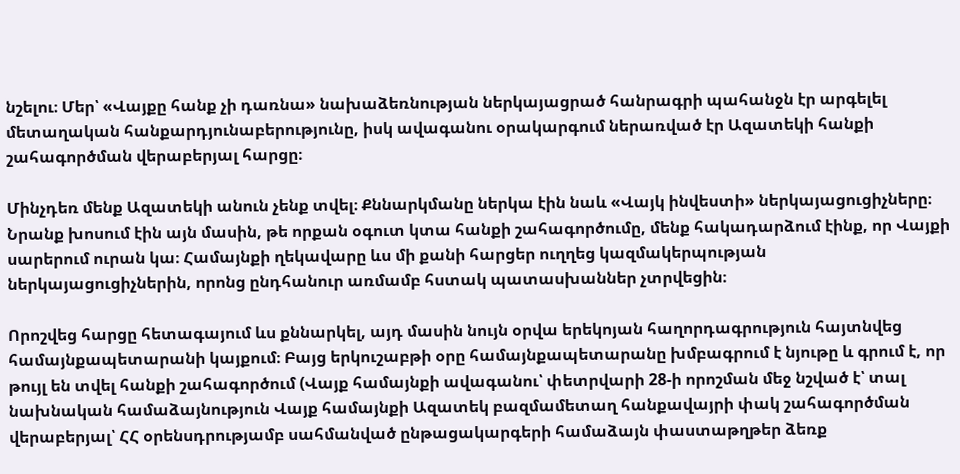նշելու։ Մեր՝ «Վայքը հանք չի դառնա» նախաձեռնության ներկայացրած հանրագրի պահանջն էր արգելել մետաղական հանքարդյունաբերությունը, իսկ ավագանու օրակարգում ներառված էր Ազատեկի հանքի շահագործման վերաբերյալ հարցը։

Մինչդեռ մենք Ազատեկի անուն չենք տվել։ Քննարկմանը ներկա էին նաև «Վայկ ինվեստի» ներկայացուցիչները։ Նրանք խոսում էին այն մասին, թե որքան օգուտ կտա հանքի շահագործումը, մենք հակադարձում էինք, որ Վայքի սարերում ուրան կա։ Համայնքի ղեկավարը ևս մի քանի հարցեր ուղղեց կազմակերպության ներկայացուցիչներին, որոնց ընդհանուր առմամբ հստակ պատասխաններ չտրվեցին։

Որոշվեց հարցը հետագայում ևս քննարկել, այդ մասին նույն օրվա երեկոյան հաղորդագրություն հայտնվեց համայնքապետարանի կայքում։ Բայց երկուշաբթի օրը համայնքապետարանը խմբագրում է նյութը և գրում է, որ թույլ են տվել հանքի շահագործում (Վայք համայնքի ավագանու՝ փետրվարի 28-ի որոշման մեջ նշված է՝ տալ նախնական համաձայնություն Վայք համայնքի Ազատեկ բազմամետաղ հանքավայրի փակ շահագործման վերաբերյալ՝ ՀՀ օրենսդրությամբ սահմանված ընթացակարգերի համաձայն փաստաթղթեր ձեռք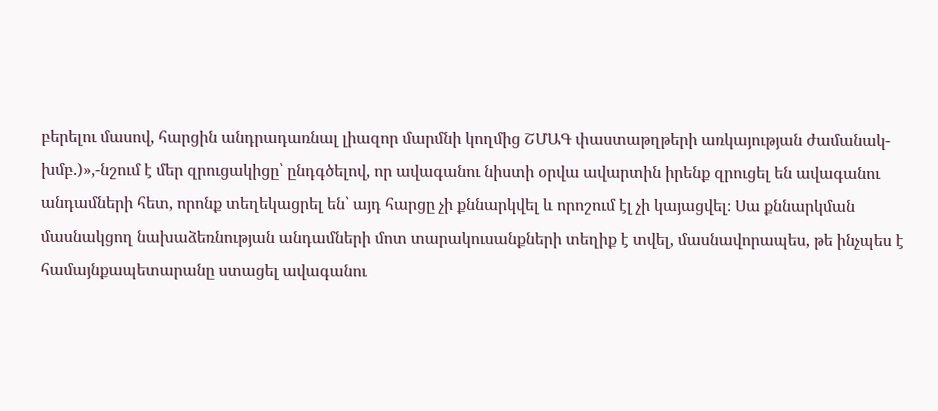բերելու մասով, հարցին անդրադառնալ լիազոր մարմնի կողմից ՇՄԱԳ փաստաթղթերի առկայության ժամանակ-խմբ.)»,-նշում է մեր զրուցակիցը՝ ընդգծելով, որ ավագանու նիստի օրվա ավարտին իրենք զրուցել են ավագանու անդամների հետ, որոնք տեղեկացրել են՝ այդ հարցը չի քննարկվել և որոշում էլ չի կայացվել։ Սա քննարկման մասնակցող նախաձեռնության անդամների մոտ տարակուսանքների տեղիք է տվել, մասնավորապես, թե ինչպես է համայնքապետարանը ստացել ավագանու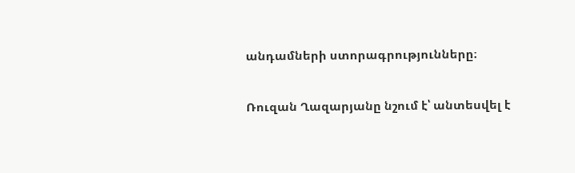անդամների ստորագրությունները։

Ռուզան Ղազարյանը նշում է՝ անտեսվել է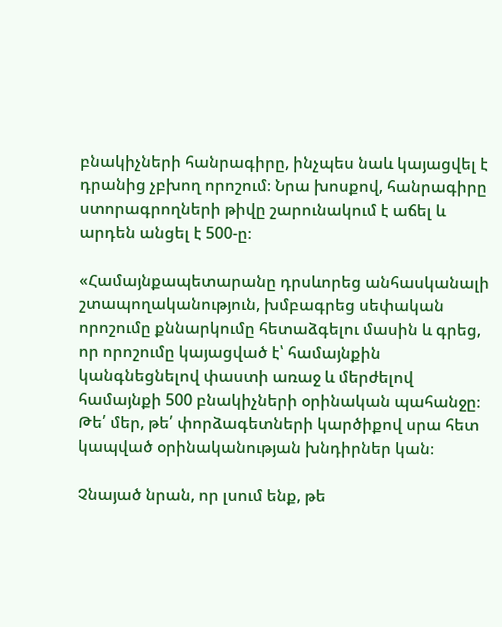բնակիչների հանրագիրը, ինչպես նաև կայացվել է դրանից չբխող որոշում։ Նրա խոսքով, հանրագիրը ստորագրողների թիվը շարունակում է աճել և արդեն անցել է 500-ը։

«Համայնքապետարանը դրսևորեց անհասկանալի շտապողականություն, խմբագրեց սեփական որոշումը քննարկումը հետաձգելու մասին և գրեց, որ որոշումը կայացված է՝ համայնքին կանգնեցնելով փաստի առաջ և մերժելով համայնքի 500 բնակիչների օրինական պահանջը։ Թե՛ մեր, թե՛ փորձագետների կարծիքով սրա հետ կապված օրինականության խնդիրներ կան։

Չնայած նրան, որ լսում ենք, թե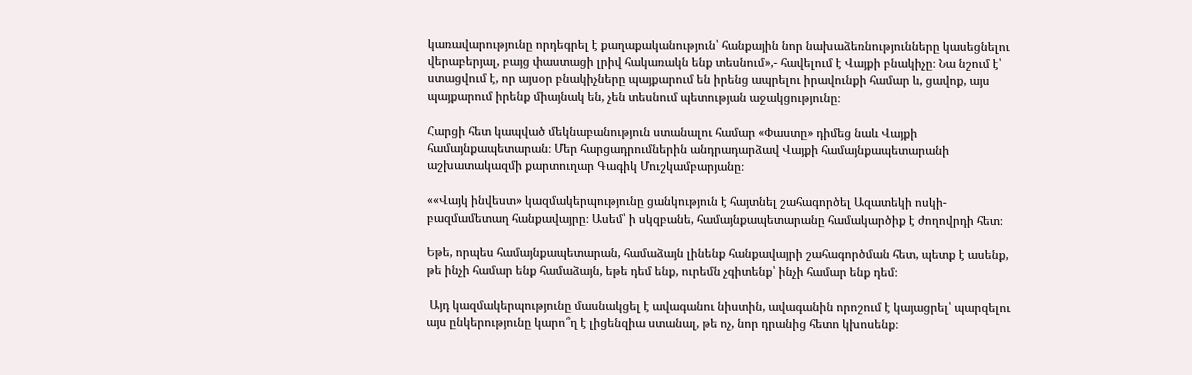կառավարությունը որդեգրել է քաղաքականություն՝ հանքային նոր նախաձեռնությունները կասեցնելու վերաբերյալ, բայց փաստացի լրիվ հակառակն ենք տեսնում»,- հավելում է Վայքի բնակիչը։ Նա նշում է՝ ստացվում է, որ այսօր բնակիչները պայքարում են իրենց ապրելու իրավունքի համար և, ցավոք, այս պայքարում իրենք միայնակ են, չեն տեսնում պետության աջակցությունը։

Հարցի հետ կապված մեկնաբանություն ստանալու համար «Փաստը» դիմեց նաև Վայքի համայնքապետարան։ Մեր հարցադրումներին անդրադարձավ Վայքի համայնքապետարանի աշխատակազմի քարտուղար Գագիկ Մուշկամբարյանը։

««Վայկ ինվեստ» կազմակերպությունը ցանկություն է հայտնել շահագործել Ազատեկի ոսկի-բազմամետաղ հանքավայրը։ Ասեմ՝ ի սկզբանե, համայնքապետարանը համակարծիք է ժողովրդի հետ։

Եթե, որպես համայնքապետարան, համաձայն լինենք հանքավայրի շահագործման հետ, պետք է ասենք, թե ինչի համար ենք համաձայն, եթե դեմ ենք, ուրեմն չգիտենք՝ ինչի համար ենք դեմ։

 Այդ կազմակերպությունը մասնակցել է ավագանու նիստին, ավագանին որոշում է կայացրել՝ պարզելու այս ընկերությունը կարո՞ղ է լիցենզիա ստանալ, թե ոչ, նոր դրանից հետո կխոսենք։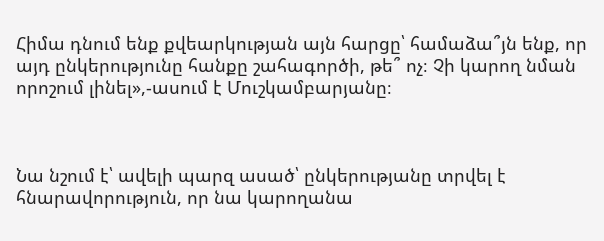Հիմա դնում ենք քվեարկության այն հարցը՝ համաձա՞յն ենք, որ այդ ընկերությունը հանքը շահագործի, թե՞ ոչ։ Չի կարող նման որոշում լինել»,-ասում է Մուշկամբարյանը։



Նա նշում է՝ ավելի պարզ ասած՝ ընկերությանը տրվել է հնարավորություն, որ նա կարողանա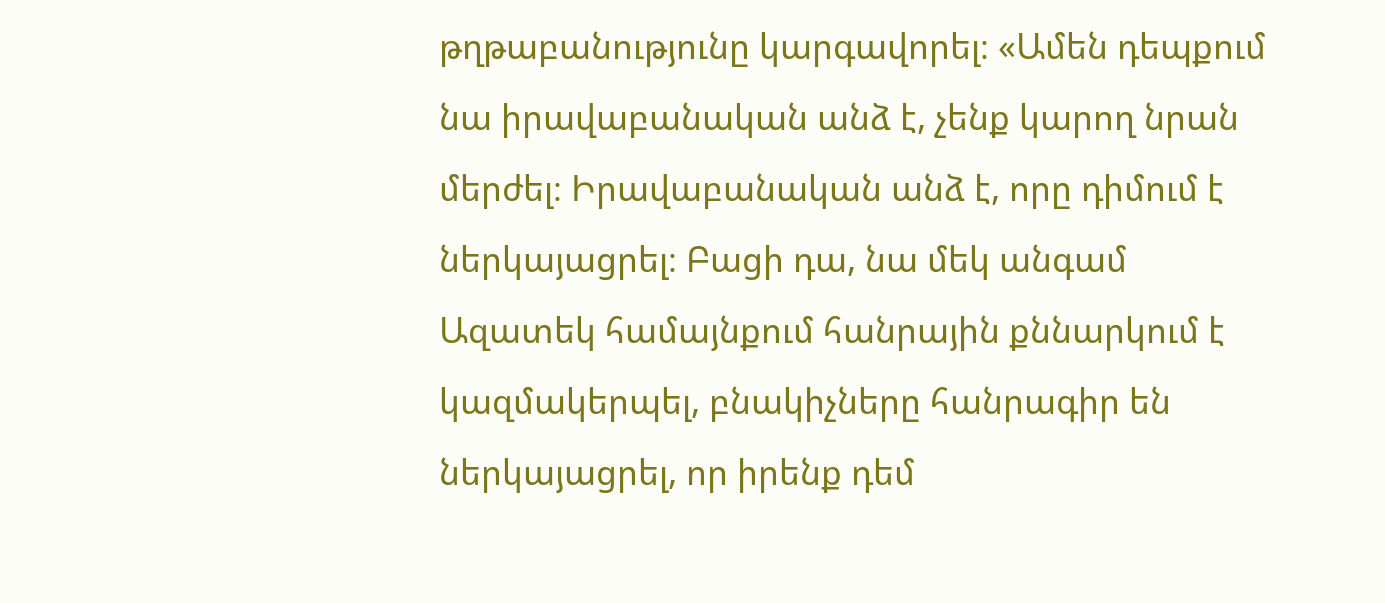թղթաբանությունը կարգավորել։ «Ամեն դեպքում նա իրավաբանական անձ է, չենք կարող նրան մերժել։ Իրավաբանական անձ է, որը դիմում է ներկայացրել։ Բացի դա, նա մեկ անգամ Ազատեկ համայնքում հանրային քննարկում է կազմակերպել, բնակիչները հանրագիր են ներկայացրել, որ իրենք դեմ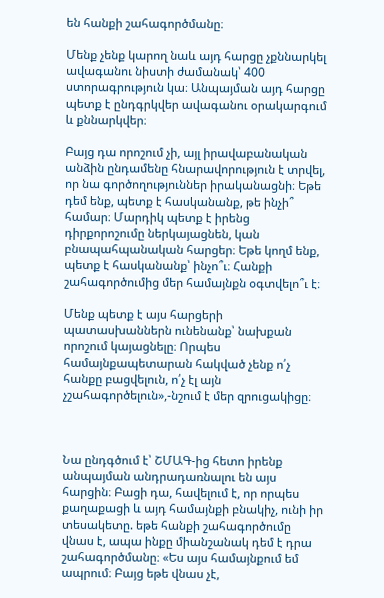են հանքի շահագործմանը։

Մենք չենք կարող նաև այդ հարցը չքննարկել ավագանու նիստի ժամանակ՝ 400 ստորագրություն կա։ Անպայման այդ հարցը պետք է ընդգրկվեր ավագանու օրակարգում և քննարկվեր։

Բայց դա որոշում չի, այլ իրավաբանական անձին ընդամենը հնարավորություն է տրվել, որ նա գործողություններ իրականացնի։ Եթե դեմ ենք, պետք է հասկանանք, թե ինչի՞ համար։ Մարդիկ պետք է իրենց դիրքորոշումը ներկայացնեն, կան բնապահպանական հարցեր։ Եթե կողմ ենք, պետք է հասկանանք՝ ինչո՞ւ։ Հանքի շահագործումից մեր համայնքն օգտվելո՞ւ է։

Մենք պետք է այս հարցերի պատասխաններն ունենանք՝ նախքան որոշում կայացնելը։ Որպես համայնքապետարան հակված չենք ո՛չ հանքը բացվելուն, ո՛չ էլ այն չշահագործելուն»,-նշում է մեր զրուցակիցը։



Նա ընդգծում է՝ ՇՄԱԳ-ից հետո իրենք անպայման անդրադառնալու են այս հարցին։ Բացի դա, հավելում է, որ որպես քաղաքացի և այդ համայնքի բնակիչ, ունի իր տեսակետը. եթե հանքի շահագործումը վնաս է, ապա ինքը միանշանակ դեմ է դրա շահագործմանը։ «Ես այս համայնքում եմ ապրում։ Բայց եթե վնաս չէ,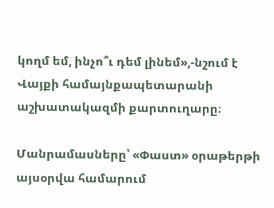կողմ եմ, ինչո՞ւ դեմ լինեմ»,-նշում է Վայքի համայնքապետարանի աշխատակազմի քարտուղարը։

Մանրամասները՝ «Փաստ» օրաթերթի այսօրվա համարում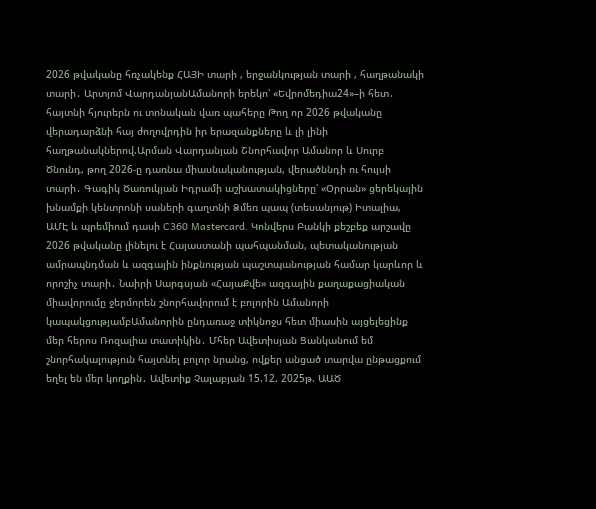2026 թվականը հռչակենք ՀԱՅԻ տարի , երջանկության տարի , հաղթանակի տարի․ Արտյոմ ՎարդանյանԱմանորի երեկո՝ «Եվրոմեդիա24»–ի հետ․ հայտնի հյուրերն ու տոնական վառ պահերը Թող որ 2026 թվականը վերադարձնի հայ ժողովրդին իր երազանքները և լի լինի հաղթանակներով.Արման Վարդանյան Շնորհավոր Ամանոր և Սուրբ Ծնունդ, թող 2026-ը դառնա միասնականության, վերածննդի ու հույսի տարի․ Գագիկ Ծառուկյան Իդրամի աշխատակիցները՝ «Օրրան» ցերեկային խնամքի կենտրոնի սաների գաղտնի Ձմեռ պապ (տեսանյութ) Իտալիա, ԱՄԷ և պրեմիում դասի C360 Mastercard. Կոնվերս Բանկի քեշբեք արշավը 2026 թվականը լինելու է Հայաստանի պահպանման, պետականության ամրապնդման և ազգային ինքնության պաշտպանության համար կարևոր և որոշիչ տարի․ Նաիրի Սարգսյան «ՀայաՔվե» ազգային քաղաքացիական միավորումը ջերմորեն շնորհավորում է բոլորին Ամանորի կապակցությամբԱմանորին ընդառաջ տիկնոջս հետ միասին այցելեցինք մեր հերոս Ռոզալիա տատիկին․ Մհեր Ավետիսյան Ցանկանում եմ շնորհակալություն հայտնել բոլոր նրանց, ովքեր անցած տարվա ընթացքում եղել են մեր կողքին․ Ավետիք Չալաբյան 15.12. 2025թ. ԱԱԾ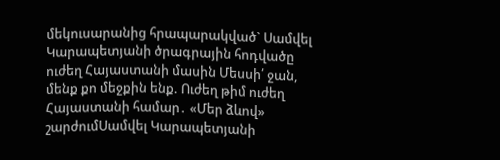մեկուսարանից հրապարակված` Սամվել Կարապետյանի ծրագրային հոդվածը ուժեղ Հայաստանի մասին Մեսսի՛ ջան, մենք քո մեջքին ենք. Ուժեղ թիմ ուժեղ Հայաստանի համար․ «Մեր ձևով» շարժումՍամվել Կարապետյանի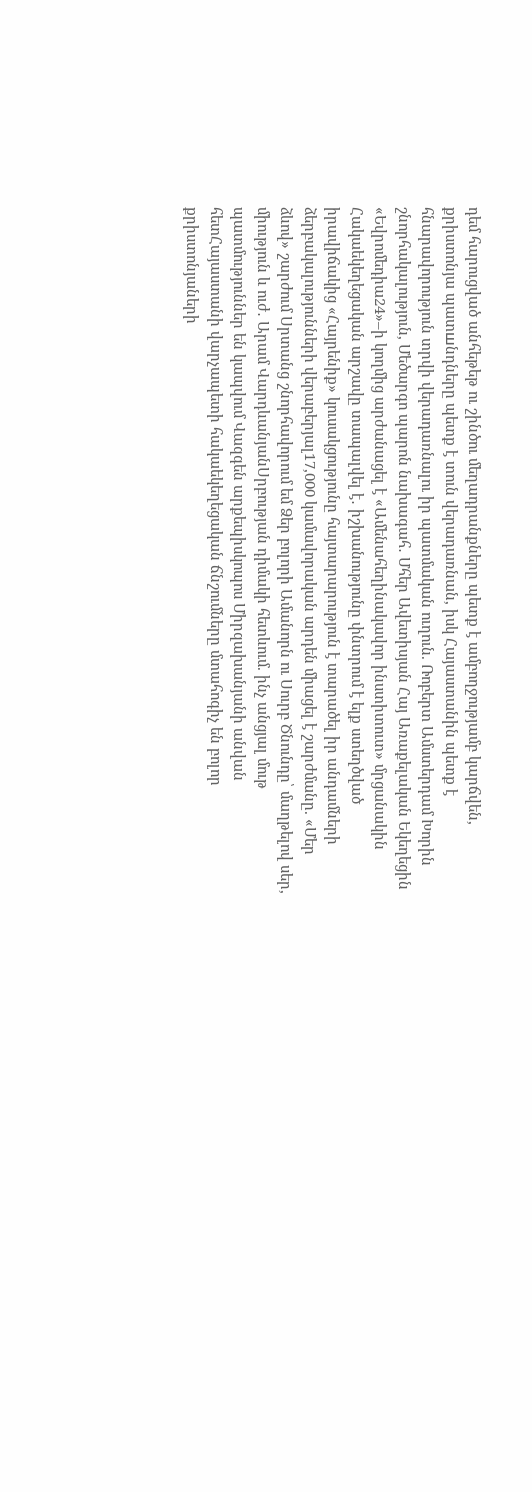դեմ հարուցված անհեթեթ ու շինծու մեղադրանքները պետք է ամբողջությամբ կարճվեն, քրիստոնյա պատшնդները պետք է տուն վերադառնան, իսկ Հայաստանին պետք է հնարավորություն տրվի վերադառնալու իր պատմական ուղուն. Ռոբերտ Ամստերդամ Խորին շնորհակալություն, Մեծարգո պարոն նախագահ․ Մհեր Ավետիսյան Հայ Առաքելական Եկեղեցին «Եվրոմեդիա24»–ի կողմից արժանացել է «Ամենահեղինակավոր ինստիտուտ» մրցանակին Հակաեկեղեցական արշավը տապալվել է․ իշխանությունը փնտրում է ելք ստեղծված իրավիճակից «Հայրենիք» կուսակցությունը հայտարարություն է տարածել իր անդամների ձերբակալությունների վերաբերյալ17,000 կամավորական արդեն միացել է շարժմանը. «Մեր ձևով» շարժում Սրտանց շնորհավորում եմ Ձեր բոլորի Ամանորն ու Սուրբ Ծնունդը՝ մաղթելով սեր, միություն և ուժ․ Արամ ՎարդևանյանՍրբության դիմակի հետևում. ինչ անցյալ մութ պատմություններ են կապվում Վազգեն արքեպիսկոպոս Միրզախանյանի անվան հետՀայաստանի վարչապետի հակաեկեղեցական ճնշումները մտահոգիչ են բոլոր քրիստոնյաների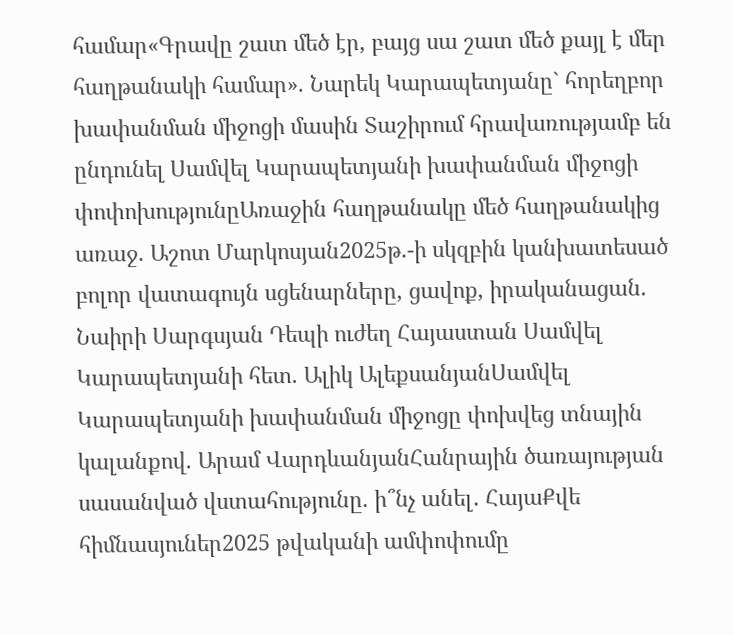համար«Գրավը շատ մեծ էր, բայց սա շատ մեծ քայլ է մեր հաղթանակի համար». Նարեկ Կարապետյանը` հորեղբոր խափանման միջոցի մասին Տաշիրում հրավառությամբ են ընդունել Սամվել Կարապետյանի խափանման միջոցի փոփոխությունըԱռաջին հաղթանակը մեծ հաղթանակից առաջ. Աշոտ Մարկոսյան2025թ.-ի սկզբին կանխատեսած բոլոր վատագույն սցենարները, ցավոք, իրականացան. Նաիրի Սարգսյան Դեպի ուժեղ Հայաստան Սամվել Կարապետյանի հետ. Ալիկ ԱլեքսանյանՍամվել Կարապետյանի խափանման միջոցը փոխվեց տնային կալանքով. Արամ ՎարդևանյանՀանրային ծառայության սասանված վստահությունը. ի՞նչ անել․ ՀայաՔվե հիմնասյուներ2025 թվականի ամփոփումը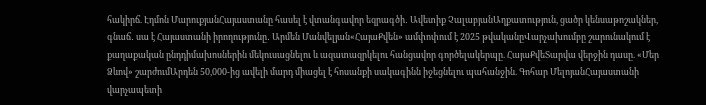հակիրճ. Էդմոն ՄարուքյանՀայաստանը հասել է վտանգավոր եզրագծի․ Ավետիք ՉալաբյանԱղքատություն, ցածր կենսաթոշակներ, գնաճ․ սա է Հայաստանի իրողությունը․ Արմեն Մանվելյան«ՀայաՔվեն» ամփոփում է 2025 թվականըՎարչախումբը շարունակում է քաղաքական ընդդիմախոսներին մեկուսացնելու և ազատազրկելու հանցավոր գործելակերպը. ՀայաՔվեՏարվա վերջին դասը. «Մեր Ձևով» շարժումԱրդեն 50,000-ից ավելի մարդ միացել է հոսանքի սակագինն իջեցնելու պահանջին. Գոհար ՄելոյանՀայաստանի վարչապետի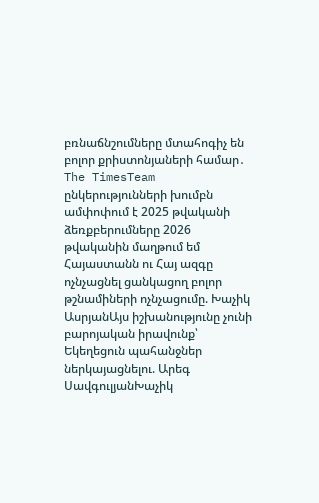բռնաճնշումները մտահոգիչ են բոլոր քրիստոնյաների համար․ The TimesTeam ընկերությունների խումբն ամփոփում է 2025 թվականի ձեռքբերումները 2026 թվականին մաղթում եմ Հայաստանն ու Հայ ազգը ոչնչացնել ցանկացող բոլոր թշնամիների ոչնչացումը. Խաչիկ ԱսրյանԱյս իշխանությունը չունի բարոյական իրավունք՝ Եկեղեցուն պահանջներ ներկայացնելու. Արեգ ՍավգուլյանԽաչիկ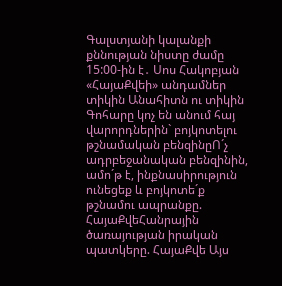Գալստյանի կալանքի քննության նիստը ժամը 15:00-ին է․ Սոս Հակոբյան «ՀայաՔվեի» անդամներ տիկին Անահիտն ու տիկին Գոհարը կոչ են անում հայ վարորդներին` բոյկոտելու թշնամական բենզինըՈ´չ ադրբեջանական բենզինին, ամո´թ է, ինքնասիրություն ունեցեք և բոյկոտե´ք թշնամու ապրանքը. ՀայաՔվեՀանրային ծառայության իրական պատկերը. ՀայաՔվե Այս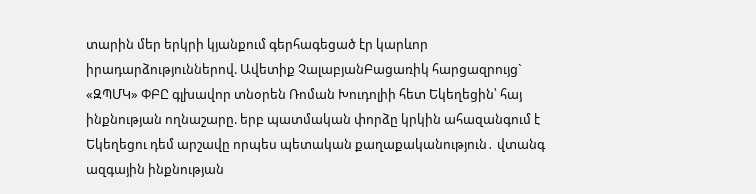տարին մեր երկրի կյանքում գերհագեցած էր կարևոր իրադարձություններով. Ավետիք ՉալաբյանԲացառիկ հարցազրույց` «ԶՊՄԿ» ՓԲԸ գլխավոր տնօրեն Ռոման Խուդոլիի հետ Եկեղեցին՝ հայ ինքնության ողնաշարը. երբ պատմական փորձը կրկին ահազանգում է Եկեղեցու դեմ արշավը որպես պետական քաղաքականություն․ վտանգ ազգային ինքնության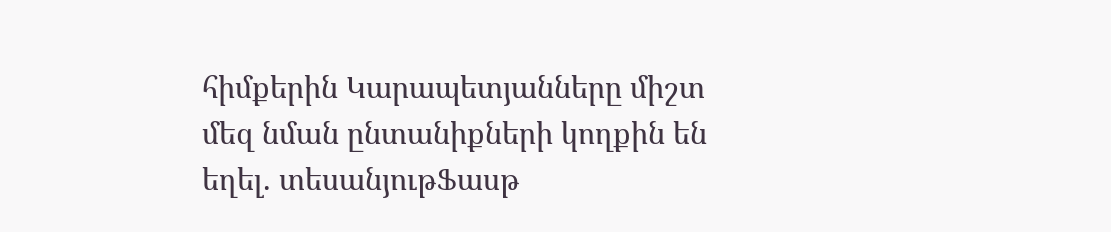հիմքերին Կարապետյանները միշտ մեզ նման ընտանիքների կողքին են եղել. տեսանյութՖասթ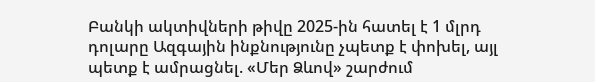Բանկի ակտիվների թիվը 2025-ին հատել է 1 մլրդ դոլարը Ազգային ինքնությունը չպետք է փոխել, այլ պետք է ամրացնել. «Մեր Ձևով» շարժում